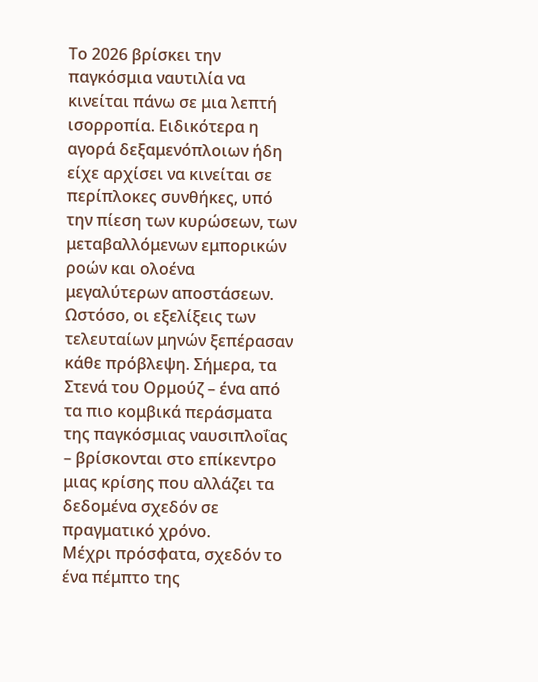Το 2026 βρίσκει την παγκόσμια ναυτιλία να κινείται πάνω σε μια λεπτή ισορροπία. Ειδικότερα η αγορά δεξαμενόπλοιων ήδη είχε αρχίσει να κινείται σε περίπλοκες συνθήκες, υπό την πίεση των κυρώσεων, των μεταβαλλόμενων εμπορικών ροών και ολοένα μεγαλύτερων αποστάσεων. Ωστόσο, οι εξελίξεις των τελευταίων μηνών ξεπέρασαν κάθε πρόβλεψη. Σήμερα, τα Στενά του Ορμούζ – ένα από τα πιο κομβικά περάσματα της παγκόσμιας ναυσιπλοΐας – βρίσκονται στο επίκεντρο μιας κρίσης που αλλάζει τα δεδομένα σχεδόν σε πραγματικό χρόνο.
Μέχρι πρόσφατα, σχεδόν το ένα πέμπτο της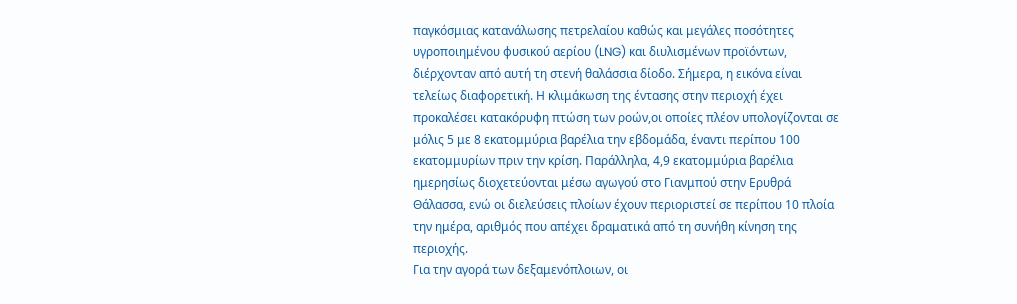παγκόσμιας κατανάλωσης πετρελαίου καθώς και μεγάλες ποσότητες υγροποιημένου φυσικού αερίου (LNG) και διυλισμένων προϊόντων, διέρχονταν από αυτή τη στενή θαλάσσια δίοδο. Σήμερα, η εικόνα είναι τελείως διαφορετική. Η κλιμάκωση της έντασης στην περιοχή έχει προκαλέσει κατακόρυφη πτώση των ροών,οι οποίες πλέον υπολογίζονται σε μόλις 5 με 8 εκατομμύρια βαρέλια την εβδομάδα, έναντι περίπου 100 εκατομμυρίων πριν την κρίση. Παράλληλα, 4,9 εκατομμύρια βαρέλια ημερησίως διοχετεύονται μέσω αγωγού στο Γιανμπού στην Ερυθρά Θάλασσα, ενώ οι διελεύσεις πλοίων έχουν περιοριστεί σε περίπου 10 πλοία την ημέρα, αριθμός που απέχει δραματικά από τη συνήθη κίνηση της περιοχής.
Για την αγορά των δεξαμενόπλοιων, οι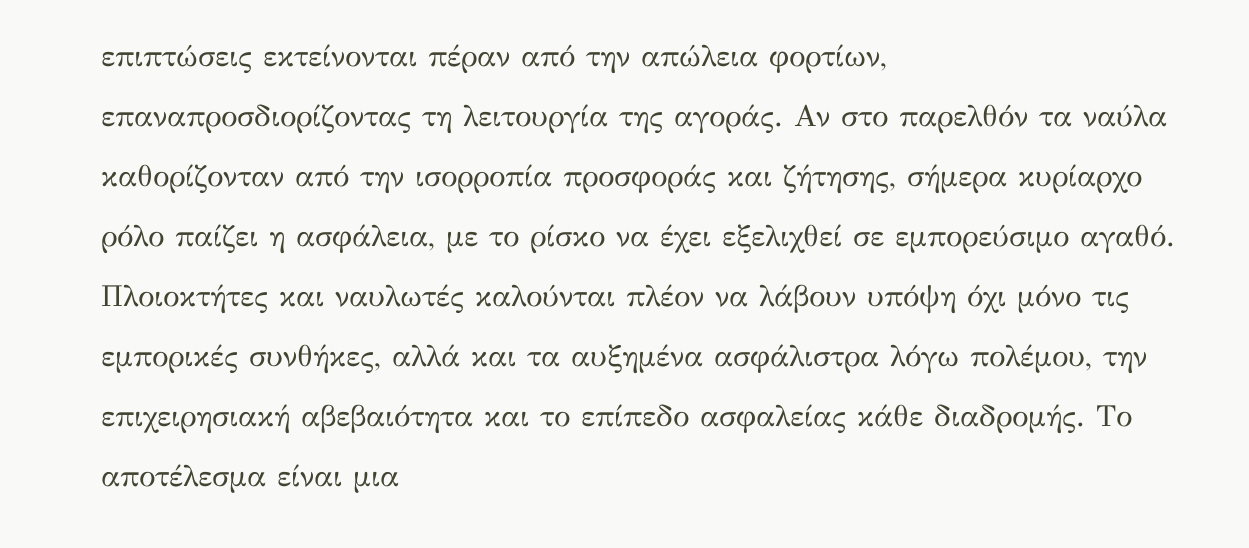επιπτώσεις εκτείνονται πέραν από την απώλεια φορτίων, επαναπροσδιορίζοντας τη λειτουργία της αγοράς. Αν στο παρελθόν τα ναύλα καθορίζονταν από την ισορροπία προσφοράς και ζήτησης, σήμερα κυρίαρχο ρόλο παίζει η ασφάλεια, με το ρίσκο να έχει εξελιχθεί σε εμπορεύσιμο αγαθό. Πλοιοκτήτες και ναυλωτές καλούνται πλέον να λάβουν υπόψη όχι μόνο τις εμπορικές συνθήκες, αλλά και τα αυξημένα ασφάλιστρα λόγω πολέμου, την επιχειρησιακή αβεβαιότητα και το επίπεδο ασφαλείας κάθε διαδρομής. Το αποτέλεσμα είναι μια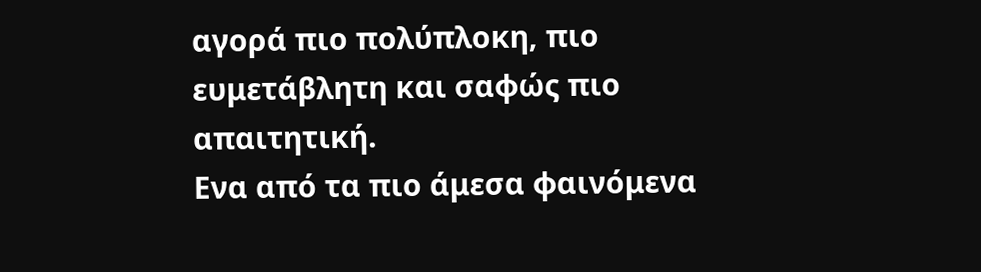αγορά πιο πολύπλοκη, πιο ευμετάβλητη και σαφώς πιο απαιτητική.
Eνα από τα πιο άμεσα φαινόμενα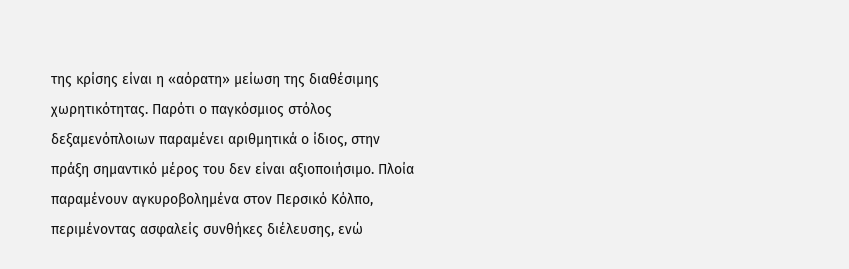της κρίσης είναι η «αόρατη» μείωση της διαθέσιμης χωρητικότητας. Παρότι ο παγκόσμιος στόλος δεξαμενόπλοιων παραμένει αριθμητικά ο ίδιος, στην πράξη σημαντικό μέρος του δεν είναι αξιοποιήσιμο. Πλοία παραμένουν αγκυροβολημένα στον Περσικό Κόλπο, περιμένοντας ασφαλείς συνθήκες διέλευσης, ενώ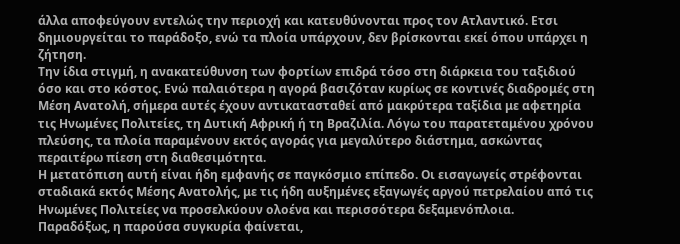άλλα αποφεύγουν εντελώς την περιοχή και κατευθύνονται προς τον Ατλαντικό. Ετσι δημιουργείται το παράδοξο, ενώ τα πλοία υπάρχουν, δεν βρίσκονται εκεί όπου υπάρχει η ζήτηση.
Την ίδια στιγμή, η ανακατεύθυνση των φορτίων επιδρά τόσο στη διάρκεια του ταξιδιού όσο και στο κόστος. Ενώ παλαιότερα η αγορά βασιζόταν κυρίως σε κοντινές διαδρομές στη Μέση Ανατολή, σήμερα αυτές έχουν αντικατασταθεί από μακρύτερα ταξίδια με αφετηρία τις Ηνωμένες Πολιτείες, τη Δυτική Αφρική ή τη Βραζιλία. Λόγω του παρατεταμένου χρόνου πλεύσης, τα πλοία παραμένουν εκτός αγοράς για μεγαλύτερο διάστημα, ασκώντας περαιτέρω πίεση στη διαθεσιμότητα.
Η μετατόπιση αυτή είναι ήδη εμφανής σε παγκόσμιο επίπεδο. Οι εισαγωγείς στρέφονται σταδιακά εκτός Μέσης Ανατολής, με τις ήδη αυξημένες εξαγωγές αργού πετρελαίου από τις Ηνωμένες Πολιτείες να προσελκύουν ολοένα και περισσότερα δεξαμενόπλοια.
Παραδόξως, η παρούσα συγκυρία φαίνεται,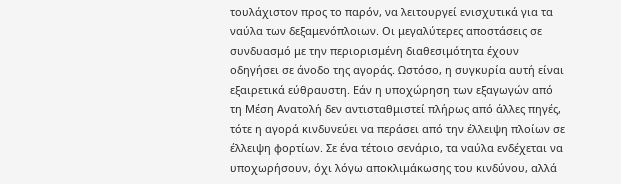τουλάχιστον προς το παρόν, να λειτουργεί ενισχυτικά για τα ναύλα των δεξαμενόπλοιων. Οι μεγαλύτερες αποστάσεις σε συνδυασμό με την περιορισμένη διαθεσιμότητα έχουν οδηγήσει σε άνοδο της αγοράς. Ωστόσο, η συγκυρία αυτή είναι εξαιρετικά εύθραυστη. Εάν η υποχώρηση των εξαγωγών από τη Μέση Ανατολή δεν αντισταθμιστεί πλήρως από άλλες πηγές, τότε η αγορά κινδυνεύει να περάσει από την έλλειψη πλοίων σε έλλειψη φορτίων. Σε ένα τέτοιο σενάριο, τα ναύλα ενδέχεται να υποχωρήσουν, όχι λόγω αποκλιμάκωσης του κινδύνου, αλλά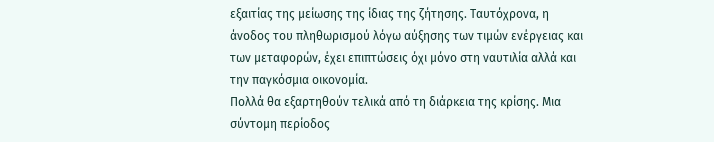εξαιτίας της μείωσης της ίδιας της ζήτησης. Ταυτόχρονα, η άνοδος του πληθωρισμού λόγω αύξησης των τιμών ενέργειας και των μεταφορών, έχει επιπτώσεις όχι μόνο στη ναυτιλία αλλά και την παγκόσμια οικονομία.
Πολλά θα εξαρτηθούν τελικά από τη διάρκεια της κρίσης. Μια σύντομη περίοδος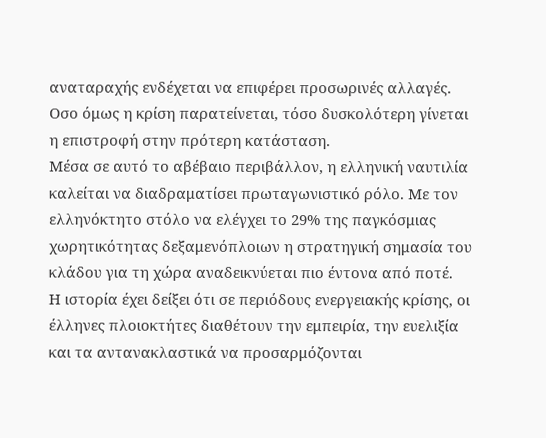αναταραχής ενδέχεται να επιφέρει προσωρινές αλλαγές. Οσο όμως η κρίση παρατείνεται, τόσο δυσκολότερη γίνεται η επιστροφή στην πρότερη κατάσταση.
Μέσα σε αυτό το αβέβαιο περιβάλλον, η ελληνική ναυτιλία καλείται να διαδραματίσει πρωταγωνιστικό ρόλο. Με τον ελληνόκτητο στόλο να ελέγχει το 29% της παγκόσμιας χωρητικότητας δεξαμενόπλοιων η στρατηγική σημασία του κλάδου για τη χώρα αναδεικνύεται πιο έντονα από ποτέ.
Η ιστορία έχει δείξει ότι σε περιόδους ενεργειακής κρίσης, οι έλληνες πλοιοκτήτες διαθέτουν την εμπειρία, την ευελιξία και τα αντανακλαστικά να προσαρμόζονται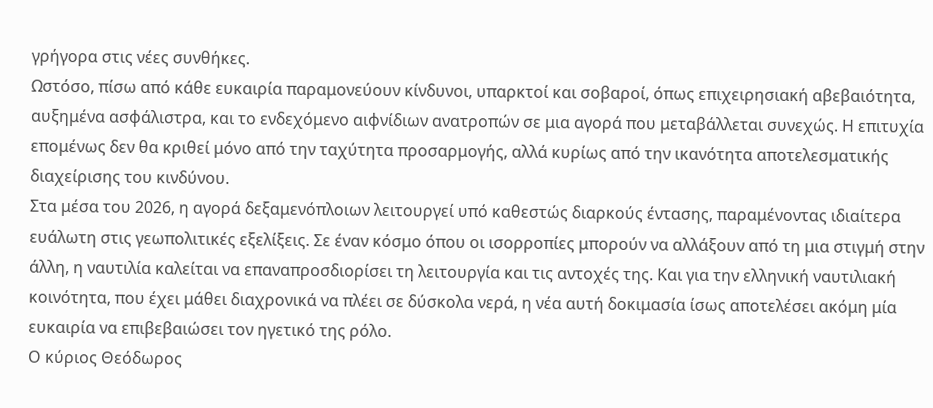γρήγορα στις νέες συνθήκες.
Ωστόσο, πίσω από κάθε ευκαιρία παραμονεύουν κίνδυνοι, υπαρκτοί και σοβαροί, όπως επιχειρησιακή αβεβαιότητα, αυξημένα ασφάλιστρα, και το ενδεχόμενο αιφνίδιων ανατροπών σε μια αγορά που μεταβάλλεται συνεχώς. Η επιτυχία επομένως δεν θα κριθεί μόνο από την ταχύτητα προσαρμογής, αλλά κυρίως από την ικανότητα αποτελεσματικής διαχείρισης του κινδύνου.
Στα μέσα του 2026, η αγορά δεξαμενόπλοιων λειτουργεί υπό καθεστώς διαρκούς έντασης, παραμένοντας ιδιαίτερα ευάλωτη στις γεωπολιτικές εξελίξεις. Σε έναν κόσμο όπου οι ισορροπίες μπορούν να αλλάξουν από τη μια στιγμή στην άλλη, η ναυτιλία καλείται να επαναπροσδιορίσει τη λειτουργία και τις αντοχές της. Και για την ελληνική ναυτιλιακή κοινότητα, που έχει μάθει διαχρονικά να πλέει σε δύσκολα νερά, η νέα αυτή δοκιμασία ίσως αποτελέσει ακόμη μία ευκαιρία να επιβεβαιώσει τον ηγετικό της ρόλο.
Ο κύριος Θεόδωρος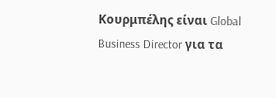Κουρμπέλης είναι Global Business Director για τα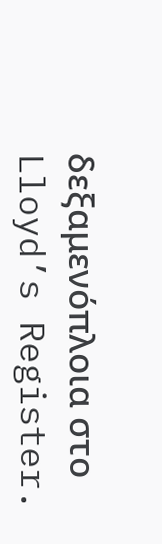δεξαμενόπλοια στο Lloyd’s Register.